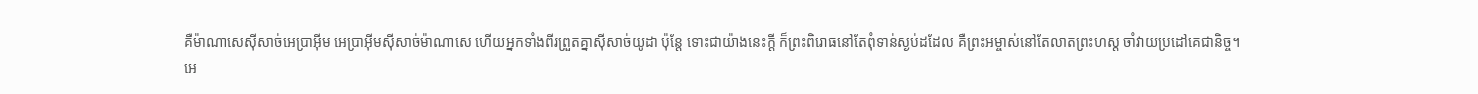គឺម៉ាណាសេស៊ីសាច់អេប្រាអ៊ីម អេប្រាអ៊ីមស៊ីសាច់ម៉ាណាសេ ហើយអ្នកទាំងពីរព្រួតគ្នាស៊ីសាច់យូដា ប៉ុន្តែ ទោះជាយ៉ាងនេះក្ដី ក៏ព្រះពិរោធនៅតែពុំទាន់ស្ងប់ដដែល គឺព្រះអម្ចាស់នៅតែលាតព្រះហស្ដ ចាំវាយប្រដៅគេជានិច្ច។
អេ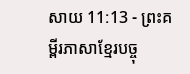សាយ 11:13 - ព្រះគម្ពីរភាសាខ្មែរបច្ចុ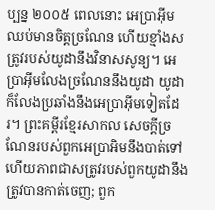ប្បន្ន ២០០៥ ពេលនោះ អេប្រាអ៊ីមឈប់មានចិត្តច្រណែន ហើយខ្មាំងសត្រូវរបស់យូដានឹងវិនាសសូន្យ។ អេប្រាអ៊ីមលែងច្រណែននឹងយូដា យូដាក៏លែងប្រឆាំងនឹងអេប្រាអ៊ីមទៀតដែរ។ ព្រះគម្ពីរខ្មែរសាកល សេចក្ដីច្រណែនរបស់ពួកអេប្រាអិមនឹងបាត់ទៅ ហើយភាពជាសត្រូវរបស់ពួកយូដានឹងត្រូវបានកាត់ចេញ; ពួក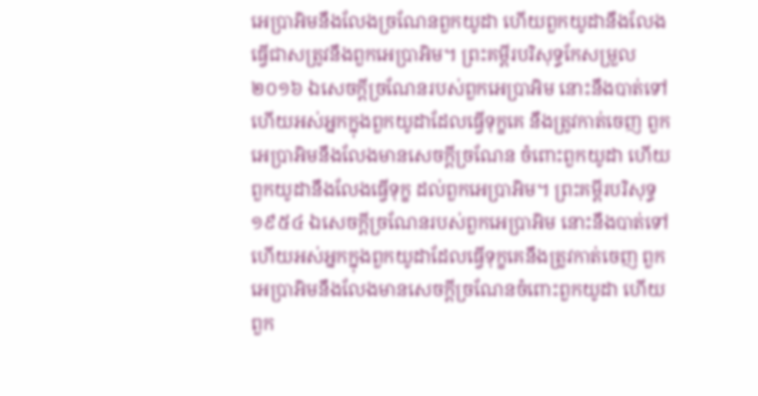អេប្រាអិមនឹងលែងច្រណែនពួកយូដា ហើយពួកយូដានឹងលែងធ្វើជាសត្រូវនឹងពួកអេប្រាអិម។ ព្រះគម្ពីរបរិសុទ្ធកែសម្រួល ២០១៦ ឯសេចក្ដីច្រណែនរបស់ពួកអេប្រាអិម នោះនឹងបាត់ទៅ ហើយអស់អ្នកក្នុងពួកយូដាដែលធ្វើទុក្ខគេ នឹងត្រូវកាត់ចេញ ពួកអេប្រាអិមនឹងលែងមានសេចក្ដីច្រណែន ចំពោះពួកយូដា ហើយពួកយូដានឹងលែងធ្វើទុក្ខ ដល់ពួកអេប្រាអិម។ ព្រះគម្ពីរបរិសុទ្ធ ១៩៥៤ ឯសេចក្ដីច្រណែនរបស់ពួកអេប្រាអិម នោះនឹងបាត់ទៅ ហើយអស់អ្នកក្នុងពួកយូដាដែលធ្វើទុក្ខគេនឹងត្រូវកាត់ចេញ ពួកអេប្រាអិមនឹងលែងមានសេចក្ដីច្រណែនចំពោះពួកយូដា ហើយពួក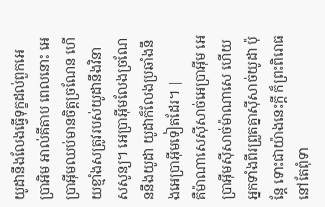យូដានឹងលែងធ្វើទុក្ខដល់ពួកអេប្រាអិម អាល់គីតាប ពេលនោះ អេប្រាអ៊ីមឈប់មានចិត្តច្រណែន ហើយខ្មាំងសត្រូវរបស់យូដានឹងវិនាសសូន្យ។ អេប្រាអ៊ីមលែងច្រណែននឹងយូដា យូដាក៏លែងប្រឆាំងនឹងអេប្រាអ៊ីមទៀតដែរ។ |
គឺម៉ាណាសេស៊ីសាច់អេប្រាអ៊ីម អេប្រាអ៊ីមស៊ីសាច់ម៉ាណាសេ ហើយអ្នកទាំងពីរព្រួតគ្នាស៊ីសាច់យូដា ប៉ុន្តែ ទោះជាយ៉ាងនេះក្ដី ក៏ព្រះពិរោធនៅតែពុំទា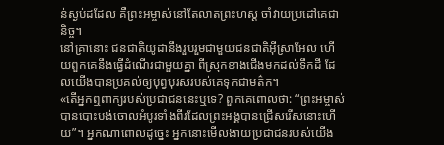ន់ស្ងប់ដដែល គឺព្រះអម្ចាស់នៅតែលាតព្រះហស្ដ ចាំវាយប្រដៅគេជានិច្ច។
នៅគ្រានោះ ជនជាតិយូដានឹងរួបរួមជាមួយជនជាតិអ៊ីស្រាអែល ហើយពួកគេនឹងធ្វើដំណើរជាមួយគ្នា ពីស្រុកខាងជើងមកដល់ទឹកដី ដែលយើងបានប្រគល់ឲ្យបុព្វបុរសរបស់គេទុកជាមត៌ក។
«តើអ្នកឮពាក្យរបស់ប្រជាជននេះឬទេ? ពួកគេពោលថា: “ព្រះអម្ចាស់បានបោះបង់ចោលអំបូរទាំងពីរដែលព្រះអង្គបានជ្រើសរើសនោះហើយ”។ អ្នកណាពោលដូច្នេះ អ្នកនោះមើលងាយប្រជាជនរបស់យើង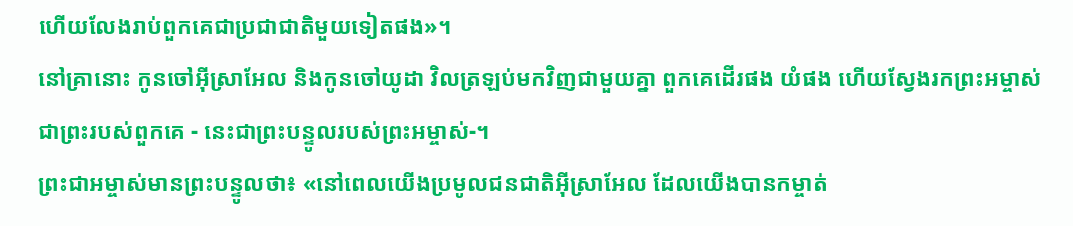ហើយលែងរាប់ពួកគេជាប្រជាជាតិមួយទៀតផង»។
នៅគ្រានោះ កូនចៅអ៊ីស្រាអែល និងកូនចៅយូដា វិលត្រឡប់មកវិញជាមួយគ្នា ពួកគេដើរផង យំផង ហើយស្វែងរកព្រះអម្ចាស់ ជាព្រះរបស់ពួកគេ - នេះជាព្រះបន្ទូលរបស់ព្រះអម្ចាស់-។
ព្រះជាអម្ចាស់មានព្រះបន្ទូលថា៖ «នៅពេលយើងប្រមូលជនជាតិអ៊ីស្រាអែល ដែលយើងបានកម្ចាត់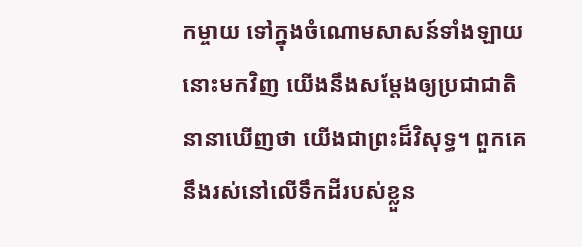កម្ចាយ ទៅក្នុងចំណោមសាសន៍ទាំងឡាយនោះមកវិញ យើងនឹងសម្តែងឲ្យប្រជាជាតិនានាឃើញថា យើងជាព្រះដ៏វិសុទ្ធ។ ពួកគេនឹងរស់នៅលើទឹកដីរបស់ខ្លួន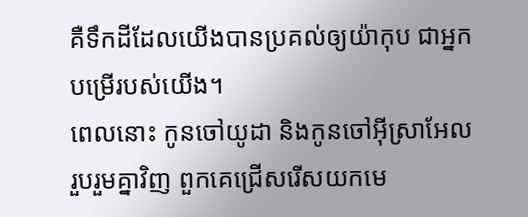គឺទឹកដីដែលយើងបានប្រគល់ឲ្យយ៉ាកុប ជាអ្នកបម្រើរបស់យើង។
ពេលនោះ កូនចៅយូដា និងកូនចៅអ៊ីស្រាអែល រួបរួមគ្នាវិញ ពួកគេជ្រើសរើសយកមេ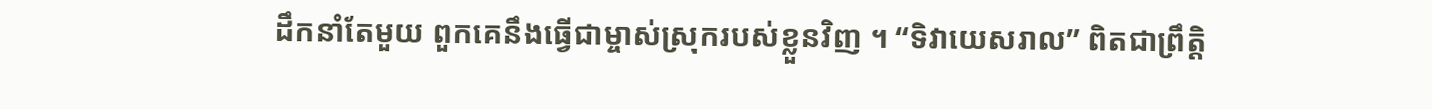ដឹកនាំតែមួយ ពួកគេនឹងធ្វើជាម្ចាស់ស្រុករបស់ខ្លួនវិញ ។ “ទិវាយេសរាល” ពិតជាព្រឹត្តិ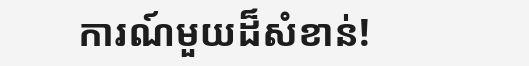ការណ៍មួយដ៏សំខាន់!